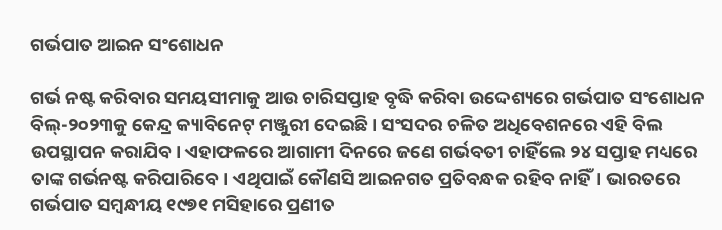ଗର୍ଭପାତ ଆଇନ ସଂଶୋଧନ

ଗର୍ଭ ନଷ୍ଟ କରିବାର ସମୟସୀମାକୁ ଆଉ ଚାରିସପ୍ତାହ ବୃଦ୍ଧି କରିବା ଉଦ୍ଦେଶ୍ୟରେ ଗର୍ଭପାତ ସଂଶୋଧନ ବିଲ୍‌‌-୨୦୨୩କୁ କେନ୍ଦ୍ର କ୍ୟାବିନେଟ୍‌‌ ମଞ୍ଜୁରୀ ଦେଇଛି। ସଂସଦର ଚଳିତ ଅଧିବେଶନରେ ଏହି ବିଲ ଉପସ୍ଥାପନ କରାଯିବ। ଏହାଫଳରେ ଆଗାମୀ ଦିନରେ ଜଣେ ଗର୍ଭବତୀ ଚାହିଁଲେ ୨୪ ସପ୍ତାହ ମଧ୍ୟରେ ତାଙ୍କ ଗର୍ଭନଷ୍ଟ କରିପାରିବେ। ଏଥିପାଇଁ କୌଣସି ଆଇନଗତ ପ୍ରତିବନ୍ଧକ ରହିବ ନାହିଁ। ଭାରତରେ ଗର୍ଭପାତ ସମ୍ବନ୍ଧୀୟ ୧୯୭୧ ମସିହାରେ ପ୍ରଣୀତ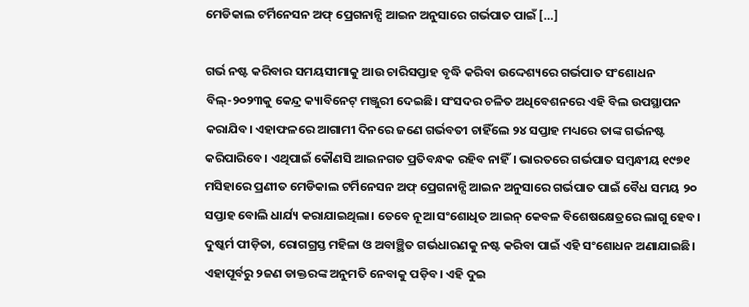ମେଡିକାଲ ଟର୍ମିନେସନ ଅଫ୍‌‌ ପ୍ରେଗନାନ୍ସି ଆଇନ ଅନୁସାରେ ଗର୍ଭପାତ ପାଇଁ […]

ଗର୍ଭ ନଷ୍ଟ କରିବାର ସମୟସୀମାକୁ ଆଉ ଚାରିସପ୍ତାହ ବୃଦ୍ଧି କରିବା ଉଦ୍ଦେଶ୍ୟରେ ଗର୍ଭପାତ ସଂଶୋଧନ ବିଲ୍‌‌-୨୦୨୩କୁ କେନ୍ଦ୍ର କ୍ୟାବିନେଟ୍‌‌ ମଞ୍ଜୁରୀ ଦେଇଛି। ସଂସଦର ଚଳିତ ଅଧିବେଶନରେ ଏହି ବିଲ ଉପସ୍ଥାପନ କରାଯିବ। ଏହାଫଳରେ ଆଗାମୀ ଦିନରେ ଜଣେ ଗର୍ଭବତୀ ଚାହିଁଲେ ୨୪ ସପ୍ତାହ ମଧ୍ୟରେ ତାଙ୍କ ଗର୍ଭନଷ୍ଟ କରିପାରିବେ। ଏଥିପାଇଁ କୌଣସି ଆଇନଗତ ପ୍ରତିବନ୍ଧକ ରହିବ ନାହିଁ। ଭାରତରେ ଗର୍ଭପାତ ସମ୍ବନ୍ଧୀୟ ୧୯୭୧ ମସିହାରେ ପ୍ରଣୀତ ମେଡିକାଲ ଟର୍ମିନେସନ ଅଫ୍‌‌ ପ୍ରେଗନାନ୍ସି ଆଇନ ଅନୁସାରେ ଗର୍ଭପାତ ପାଇଁ ବୈଧ ସମୟ ୨୦ ସପ୍ତାହ ବୋଲି ଧାର୍ଯ୍ୟ କରାଯାଇଥିଲା। ତେବେ ନୂଆ ସଂଶୋଧିତ ଆଇନ୍‌‌ କେବଳ ବିଶେଷକ୍ଷେତ୍ରରେ ଲାଗୁ ହେବ। ଦୁଷ୍କର୍ମ ପୀଡ଼ିତା, ରୋଗଗ୍ରସ୍ତ ମହିଳା ଓ ଅବାଞ୍ଛିତ ଗର୍ଭଧାରଣକୁ ନଷ୍ଟ କରିବା ପାଇଁ ଏହି ସଂଶୋଧନ ଅଣାଯାଇଛି। ଏହାପୂର୍ବରୁ ୨ଜଣ ଡାକ୍ତରଙ୍କ ଅନୁମତି ନେବାକୁ ପଡ଼ିବ। ଏହି ଦୁଇ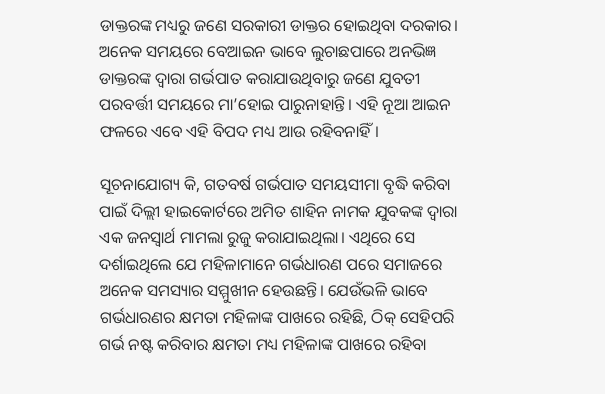ଡାକ୍ତରଙ୍କ ମଧ୍ୟରୁ ଜଣେ ସରକାରୀ ଡାକ୍ତର ହୋଇଥିବା ଦରକାର। ଅନେକ ସମୟରେ ବେଆଇନ ଭାବେ ଲୁଚାଛପାରେ ଅନଭିଜ୍ଞ ଡାକ୍ତରଙ୍କ ଦ୍ୱାରା ଗର୍ଭପାତ କରାଯାଉଥିବାରୁ ଜଣେ ଯୁବତୀ ପରବର୍ତ୍ତୀ ସମୟରେ ମା’ହୋଇ ପାରୁନାହାନ୍ତି। ଏହି ନୂଆ ଆଇନ ଫଳରେ ଏବେ ଏହି ବିପଦ ମଧ୍ୟ ଆଉ ରହିବନାହିଁ।

ସୂଚନାଯୋଗ୍ୟ କି, ଗତବର୍ଷ ଗର୍ଭପାତ ସମୟସୀମା ବୃଦ୍ଧି କରିବା ପାଇଁ ଦିଲ୍ଲୀ ହାଇକୋର୍ଟରେ ଅମିତ ଶାହିନ ନାମକ ଯୁବକଙ୍କ ଦ୍ୱାରା ଏକ ଜନସ୍ୱାର୍ଥ ମାମଲା ରୁଜୁ କରାଯାଇଥିଲା। ଏଥିରେ ସେ ଦର୍ଶାଇଥିଲେ ଯେ ମହିଳାମାନେ ଗର୍ଭଧାରଣ ପରେ ସମାଜରେ ଅନେକ ସମସ୍ୟାର ସମ୍ମୁଖୀନ ହେଉଛନ୍ତି। ଯେଉଁଭଳି ଭାବେ ଗର୍ଭଧାରଣର କ୍ଷମତା ମହିଳାଙ୍କ ପାଖରେ ରହିଛି, ଠିକ୍‌‌ ସେହିପରି ଗର୍ଭ ନଷ୍ଟ କରିବାର କ୍ଷମତା ମଧ୍ୟ ମହିଳାଙ୍କ ପାଖରେ ରହିବା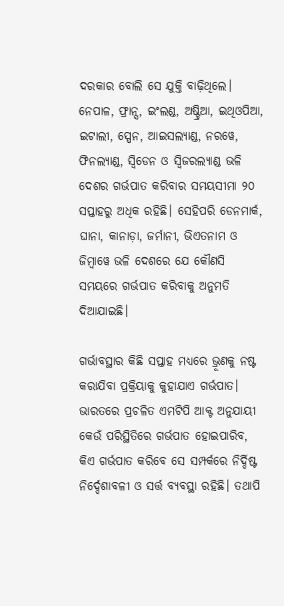ଦରକାର ବୋଲି ସେ ଯୁକ୍ତି ବାଢ଼ିଥିଲେ। ନେପାଳ, ଫ୍ରାନ୍ସ, ଇଂଲଣ୍ଡ, ଅଷ୍ଟ୍ରିଆ, ଇଥିଓପିଆ, ଇଟାଲୀ, ସ୍ପେନ, ଆଇସଲ୍ୟାଣ୍ଡ, ନରୱେ, ଫିନଲ୍ୟାଣ୍ଡ, ସ୍ୱିଡେନ ଓ ସ୍ୱିଜରଲ୍ୟାଣ୍ଡ ଭଳି ଦେଶର ଗର୍ଭପାତ କରିବାର ସମୟସୀମା ୨୦ ସପ୍ତାହରୁ ଅଧିକ ରହିଛି। ସେହିପରି ଡେନମାର୍କ, ଘାନା, କାନାଡ଼ା, ଜର୍ମାନୀ, ଭିଏତନାମ ଓ ଜିମ୍ବାୱେ ଭଳି ଦେଶରେ ଯେ କୌଣସି ସମୟରେ ଗର୍ଭପାତ କରିବାକୁ ଅନୁମତି ଦିଆଯାଇଛି।

ଗର୍ଭାବସ୍ଥାର କିଛି ସପ୍ତାହ ମଧ୍ୟରେ ଭ୍ରୂଣକୁ ନଷ୍ଟ କରାଯିବା ପ୍ରକ୍ରିୟାକୁ କୁହାଯାଏ ଗର୍ଭପାତ। ଭାରତରେ ପ୍ରଚଳିତ ଏମଟିପି ଆକ୍ଟ ଅନୁଯାୟୀ କେଉଁ ପରିସ୍ଥିତିରେ ଗର୍ଭପାତ ହୋଇପାରିବ, କିଏ ଗର୍ଭପାତ କରିବେ ସେ ସମ୍ପର୍କରେ ନିର୍ଦ୍ଦିଷ୍ଟ ନିର୍ଦ୍ଦେଶାବଳୀ ଓ ସର୍ତ୍ତ ବ୍ୟବସ୍ଥା ରହିଛି। ତଥାପି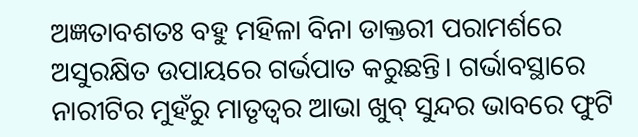ଅଜ୍ଞତାବଶତଃ ବହୁ ମହିଳା ବିନା ଡାକ୍ତରୀ ପରାମର୍ଶରେ ଅସୁରକ୍ଷିତ ଉପାୟରେ ଗର୍ଭପାତ କରୁଛନ୍ତି। ଗର୍ଭାବସ୍ଥାରେ ନାରୀଟିର ମୁହଁରୁ ମାତୃତ୍ୱର ଆଭା ଖୁବ୍‌‌ ସୁନ୍ଦର ଭାବରେ ଫୁଟି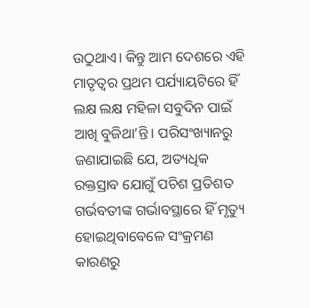ଉଠୁଥାଏ। କିନ୍ତୁ ଆମ ଦେଶରେ ଏହି ମାତୃତ୍ୱର ପ୍ରଥମ ପର୍ଯ୍ୟାୟଟିରେ ହିଁ ଲକ୍ଷ ଲକ୍ଷ ମହିଳା ସବୁଦିନ ପାଇଁ ଆଖି ବୁଜିଥା’ନ୍ତି। ପରିସଂଖ୍ୟାନରୁ ଜଣାଯାଇଛି ଯେ, ଅତ୍ୟଧିକ ରକ୍ତସ୍ରାବ ଯୋଗୁଁ ପଚିଶ ପ୍ରତିଶତ ଗର୍ଭବତୀଙ୍କ ଗର୍ଭାବସ୍ଥାରେ ହିଁ ମୃତ୍ୟୁ ହୋଇଥିବାବେଳେ ସଂକ୍ରମଣ କାରଣରୁ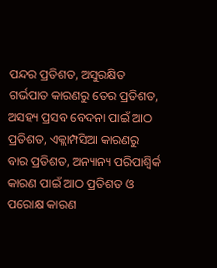ପନ୍ଦର ପ୍ରତିଶତ, ଅସୁରକ୍ଷିତ ଗର୍ଭପାତ କାରଣରୁ ତେର ପ୍ରତିଶତ, ଅସହ୍ୟ ପ୍ରସବ ବେଦନା ପାଇଁ ଆଠ ପ୍ରତିଶତ, ଏକ୍ଲାମ୍ପସିଆ କାରଣରୁ ବାର ପ୍ରତିଶତ, ଅନ୍ୟାନ୍ୟ ପରିପାଶ୍ୱିର୍କ କାରଣ ପାଇଁ ଆଠ ପ୍ରତିଶତ ଓ ପରୋକ୍ଷ କାରଣ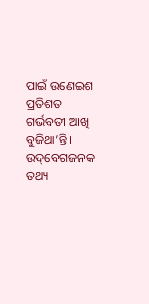ପାଇଁ ଉଣେଇଶ ପ୍ରତିଶତ ଗର୍ଭବତୀ ଆଖି ବୁଜିଥା’ନ୍ତି। ଉଦ୍‌‌ବେଗଜନକ ତଥ୍ୟ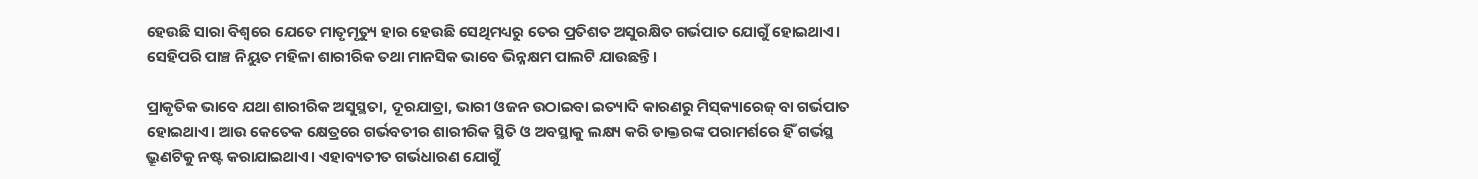ହେଉଛି ସାରା ବିଶ୍ୱରେ ଯେତେ ମାତୃମୃତ୍ୟୁ ହାର ହେଉଛି ସେଥିମଧ୍ୟରୁ ତେର ପ୍ରତିଶତ ଅସୁରକ୍ଷିତ ଗର୍ଭପାତ ଯୋଗୁଁ ହୋଇଥାଏ। ସେହିପରି ପାଞ୍ଚ ନିୟୁତ ମହିଳା ଶାରୀରିକ ତଥା ମାନସିକ ଭାବେ ଭିନ୍ନକ୍ଷମ ପାଲଟି ଯାଉଛନ୍ତି।

ପ୍ରାକୃତିକ ଭାବେ ଯଥା ଶାରୀରିକ ଅସୁସ୍ଥତା, ଦୂରଯାତ୍ରା, ଭାରୀ ଓଜନ ଉଠାଇବା ଇତ୍ୟାଦି କାରଣରୁ ମିସ୍‌‌କ୍ୟାରେଜ୍‌‌ ବା ଗର୍ଭପାତ ହୋଇଥାଏ। ଆଉ କେତେକ କ୍ଷେତ୍ରରେ ଗର୍ଭବତୀର ଶାରୀରିକ ସ୍ଥିତି ଓ ଅବସ୍ଥାକୁ ଲକ୍ଷ୍ୟ କରି ଡାକ୍ତରଙ୍କ ପରାମର୍ଶରେ ହିଁ ଗର୍ଭସ୍ଥ ଭ୍ରୂଣଟିକୁ ନଷ୍ଟ କରାଯାଇଥାଏ। ଏହାବ୍ୟତୀତ ଗର୍ଭଧାରଣ ଯୋଗୁଁ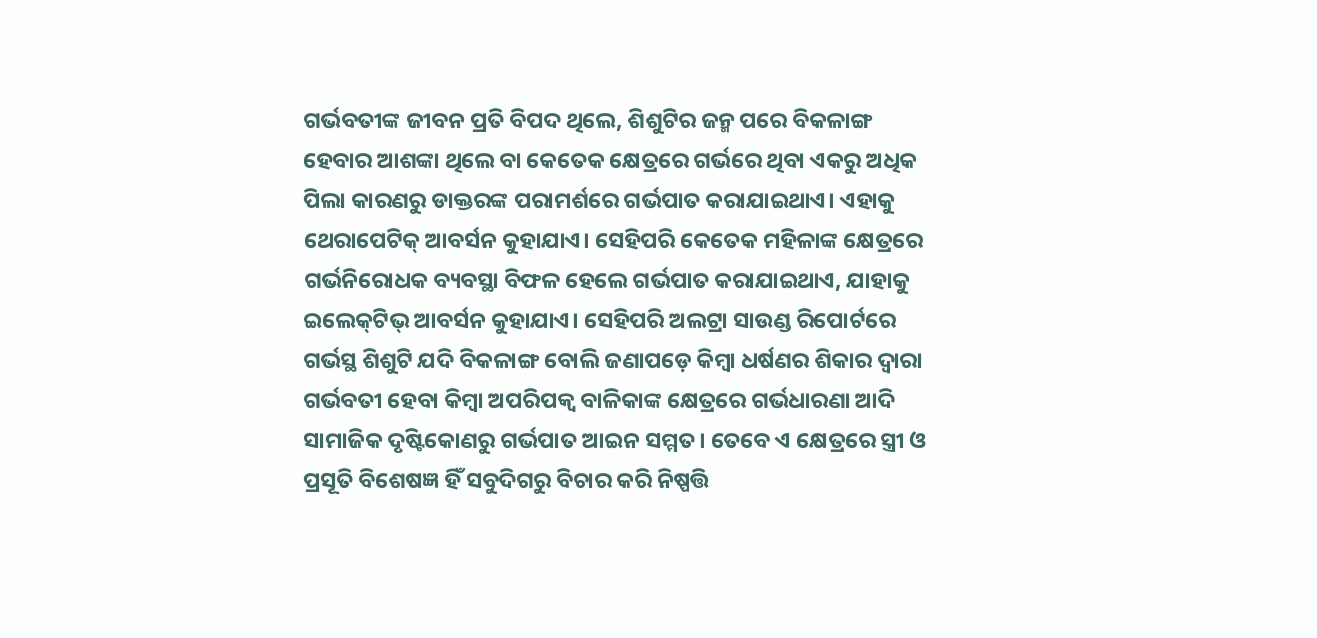ଗର୍ଭବତୀଙ୍କ ଜୀବନ ପ୍ରତି ବିପଦ ଥିଲେ, ଶିଶୁଟିର ଜନ୍ମ ପରେ ବିକଳାଙ୍ଗ ହେବାର ଆଶଙ୍କା ଥିଲେ ବା କେତେକ କ୍ଷେତ୍ରରେ ଗର୍ଭରେ ଥିବା ଏକରୁ ଅଧିକ ପିଲା କାରଣରୁ ଡାକ୍ତରଙ୍କ ପରାମର୍ଶରେ ଗର୍ଭପାତ କରାଯାଇଥାଏ। ଏହାକୁ ଥେରାପେଟିକ୍‌‌ ଆବର୍ସନ କୁହାଯାଏ। ସେହିପରି କେତେକ ମହିଳାଙ୍କ କ୍ଷେତ୍ରରେ ଗର୍ଭନିରୋଧକ ବ୍ୟବସ୍ଥା ବିଫଳ ହେଲେ ଗର୍ଭପାତ କରାଯାଇଥାଏ, ଯାହାକୁ ଇଲେକ୍‌‌ଟିଭ୍‌‌ ଆବର୍ସନ କୁହାଯାଏ। ସେହିପରି ଅଲଟ୍ରା ସାଉଣ୍ଡ ରିପୋର୍ଟରେ ଗର୍ଭସ୍ଥ ଶିଶୁଟି ଯଦି ବିକଳାଙ୍ଗ ବୋଲି ଜଣାପଡ଼େ କିମ୍ବା ଧର୍ଷଣର ଶିକାର ଦ୍ୱାରା ଗର୍ଭବତୀ ହେବା କିମ୍ବା ଅପରିପକ୍ୱ ବାଳିକାଙ୍କ କ୍ଷେତ୍ରରେ ଗର୍ଭଧାରଣା ଆଦି ସାମାଜିକ ଦୃଷ୍ଟିକୋଣରୁ ଗର୍ଭପାତ ଆଇନ ସମ୍ମତ। ତେବେ ଏ କ୍ଷେତ୍ରରେ ସ୍ତ୍ରୀ ଓ ପ୍ରସୂତି ବିଶେଷଜ୍ଞ ହିଁ ସବୁଦିଗରୁ ବିଚାର କରି ନିଷ୍ପତ୍ତି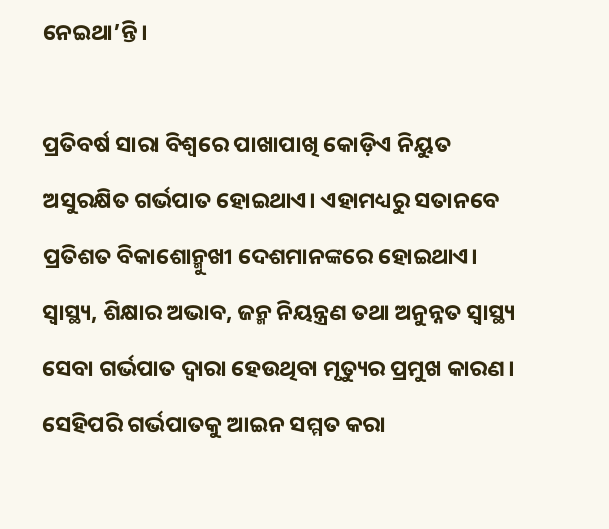ନେଇଥା’ନ୍ତି।

ପ୍ରତିବର୍ଷ ସାରା ବିଶ୍ୱରେ ପାଖାପାଖି କୋଡ଼ିଏ ନିୟୁତ ଅସୁରକ୍ଷିତ ଗର୍ଭପାତ ହୋଇଥାଏ। ଏହାମଧ୍ୟରୁ ସତାନବେ ପ୍ରତିଶତ ବିକାଶୋନ୍ମୁଖୀ ଦେଶମାନଙ୍କରେ ହୋଇଥାଏ। ସ୍ୱାସ୍ଥ୍ୟ, ଶିକ୍ଷାର ଅଭାବ, ଜନ୍ମ ନିୟନ୍ତ୍ରଣ ତଥା ଅନୁନ୍ନତ ସ୍ୱାସ୍ଥ୍ୟ ସେବା ଗର୍ଭପାତ ଦ୍ୱାରା ହେଉଥିବା ମୃତ୍ୟୁର ପ୍ରମୁଖ କାରଣ। ସେହିପରି ଗର୍ଭପାତକୁ ଆଇନ ସମ୍ମତ କରା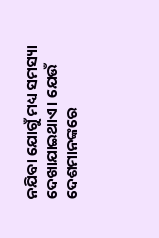ନଯିବା ଯୋଗୁଁ ମଧ୍ୟ ସମସ୍ୟା ଦେଖାଯାଇଥାଏ। ଯେଉଁ ଦେଶମାନଙ୍କରେ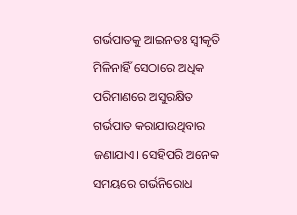ଗର୍ଭପାତକୁ ଆଇନତଃ ସ୍ୱୀକୃତି ମିଳିନାହିଁ ସେଠାରେ ଅଧିକ ପରିମାଣରେ ଅସୁରକ୍ଷିତ ଗର୍ଭପାତ କରାଯାଉଥିବାର ଜଣାଯାଏ। ସେହିପରି ଅନେକ ସମୟରେ ଗର୍ଭନିରୋଧ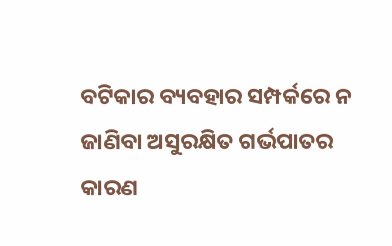ବଟିକାର ବ୍ୟବହାର ସମ୍ପର୍କରେ ନ ଜାଣିବା ଅସୁରକ୍ଷିତ ଗର୍ଭପାତର କାରଣ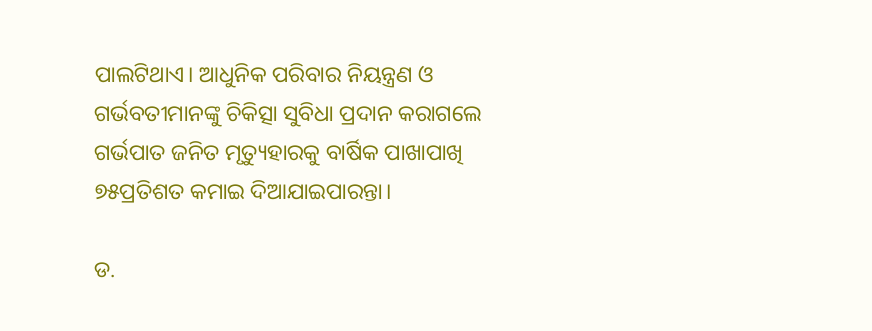ପାଲଟିଥାଏ। ଆଧୁନିକ ପରିବାର ନିୟନ୍ତ୍ରଣ ଓ ଗର୍ଭବତୀମାନଙ୍କୁ ଚିକିତ୍ସା ସୁବିଧା ପ୍ରଦାନ କରାଗଲେ ଗର୍ଭପାତ ଜନିତ ମୃତ୍ୟୁହାରକୁ ବାର୍ଷିକ ପାଖାପାଖି ୭୫ପ୍ରତିଶତ କମାଇ ଦିଆଯାଇପାରନ୍ତା।

ଡ.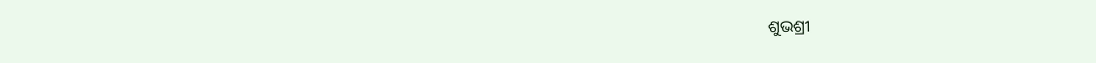ଶୁଭଶ୍ରୀ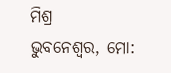ମିଶ୍ର
ଭୁବନେଶ୍ୱର, ମୋ: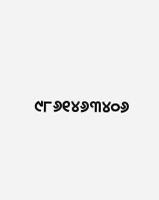୯୮୬୧୪୬୩୪୦୬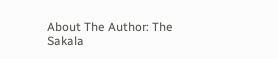About The Author: The Sakala